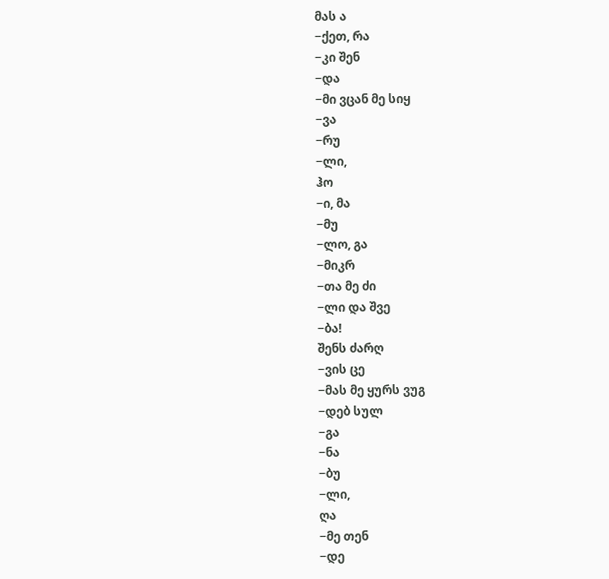მას ა
−ქეთ, რა
−კი შენ
−და
−მი ვცან მე სიყ
−ვა
−რუ
−ლი,
ჰო
−ი, მა
−მუ
−ლო, გა
−მიკრ
−თა მე ძი
−ლი და შვე
−ბა!
შენს ძარღ
−ვის ცე
−მას მე ყურს ვუგ
−დებ სულ
−გა
−ნა
−ბუ
−ლი,
ღა
−მე თენ
−დე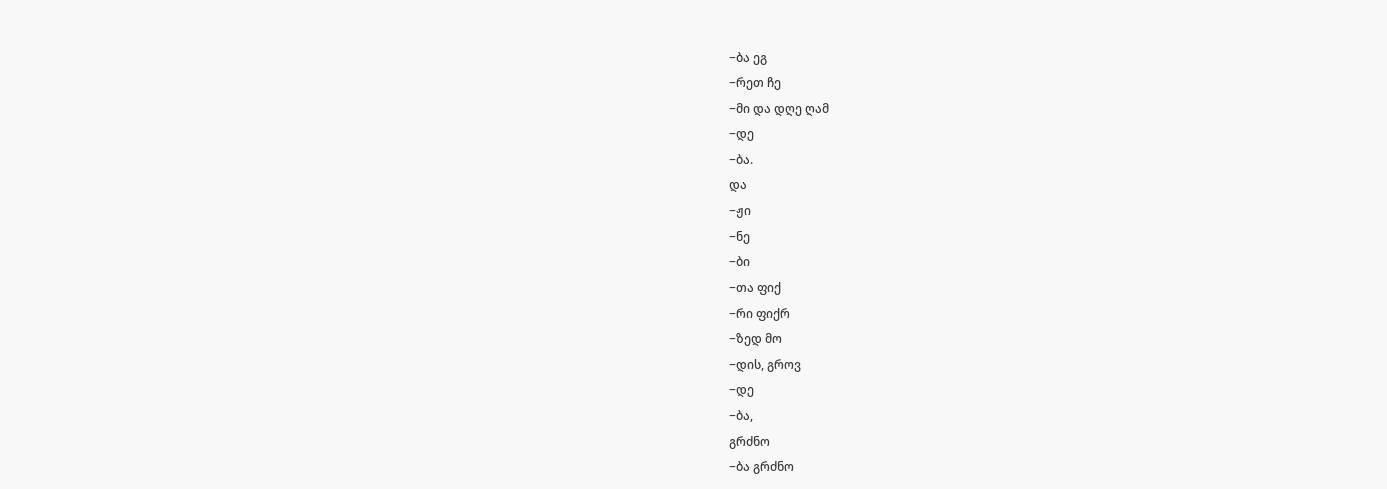−ბა ეგ
−რეთ ჩე
−მი და დღე ღამ
−დე
−ბა.
და
−ჟი
−ნე
−ბი
−თა ფიქ
−რი ფიქრ
−ზედ მო
−დის, გროვ
−დე
−ბა,
გრძნო
−ბა გრძნო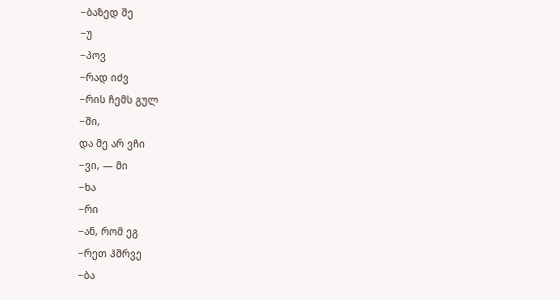−ბაზედ შე
−უ
−პოვ
−რად იძვ
−რის ჩემს გულ
−ში,
და მე არ ვჩი
−ვი, — მი
−ხა
−რი
−ან, რომ ეგ
−რეთ ჰშრვე
−ბა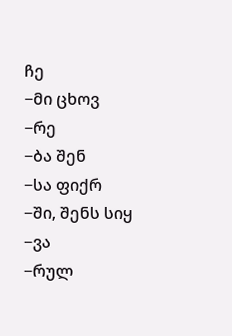ჩე
−მი ცხოვ
−რე
−ბა შენ
−სა ფიქრ
−ში, შენს სიყ
−ვა
−რულ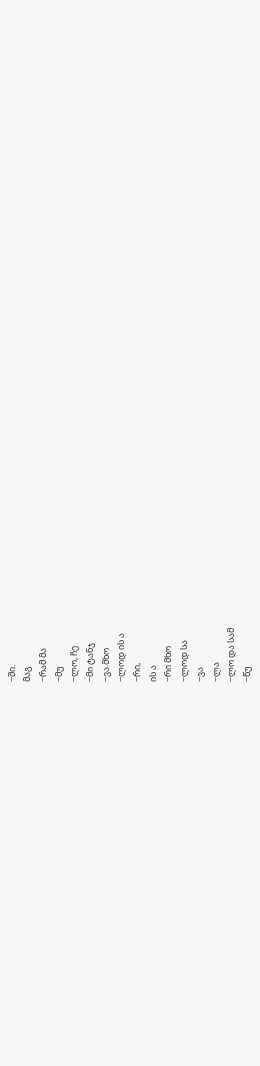−ში.
მაგ
−რამ მა
−მუ
−ლო, ჩე
−მი ტანჯ
−ვა მხო
−ლოდ ის ა
−რი,
ის ა
−რი მხო
−ლოდ სა
−ვა
−ლა
−ლო და სამ
−წუ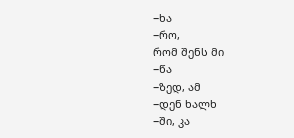−ხა
−რო,
რომ შენს მი
−წა
−ზედ, ამ
−დენ ხალხ
−ში, კა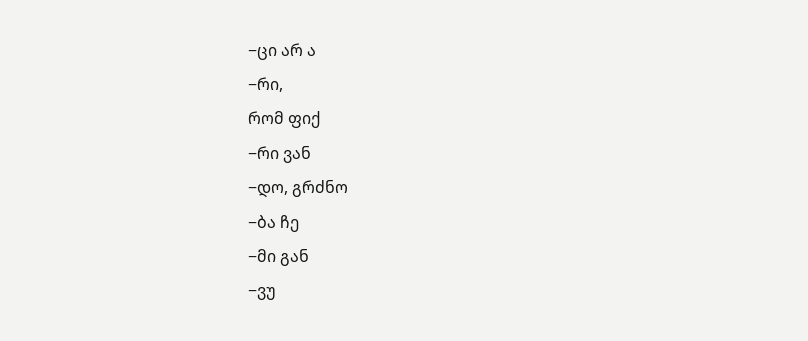−ცი არ ა
−რი,
რომ ფიქ
−რი ვან
−დო, გრძნო
−ბა ჩე
−მი გან
−ვუ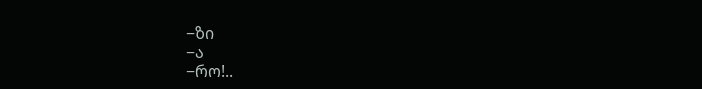−ზი
−ა
−რო!..